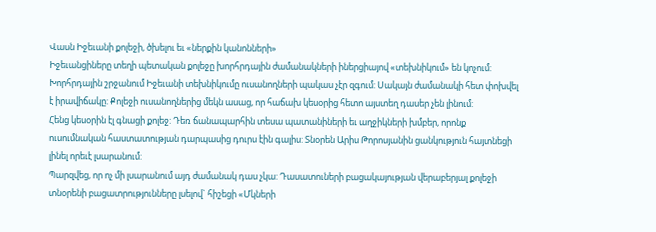Վասն Իջեւանի քոլեջի, ծխելու եւ «ներքին կանոնների»
Իջեւանցիները տեղի պետական քոլեջը խորհրդային ժամանակների իներցիայով «տեխնիկում» են կոչում: Խորհրդային շրջանում Իջեւանի տեխնիկումը ուսանողների պակաս չէր զգում: Սակայն ժամանակի հետ փոխվել է իրավիճակը: Քոլեջի ուսանողներից մեկն ասաց, որ հաճախ կեսօրից հետո այստեղ դասեր չեն լինում:
Հենց կեսօրին էլ գնացի քոլեջ: Դեռ ճանապարհին տեսա պատանիների եւ աղջիկների խմբեր, որոնք ուսումնական հաստատության դարպասից դուրս էին գալիս: Տնօրեն Արիս Թորոսյանին ցանկություն հայտնեցի լինել որեւէ լսարանում:
Պարզվեց, որ ոչ մի լսարանում այդ ժամանակ դաս չկա: Դասատուների բացակայության վերաբերյալ քոլեջի տնօրենի բացատրությունները լսելով` հիշեցի «Մկների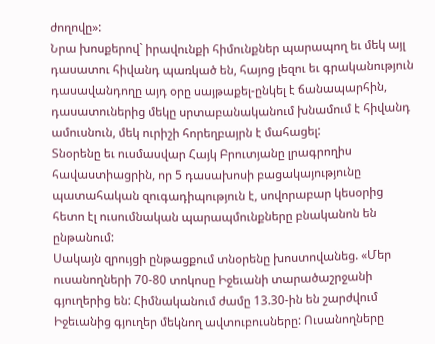ժողովը»:
Նրա խոսքերով` իրավունքի հիմունքներ պարապող եւ մեկ այլ դասատու հիվանդ պառկած են, հայոց լեզու եւ գրականություն դասավանդողը այդ օրը սայթաքել-ընկել է ճանապարհին, դասատուներից մեկը սրտաբանականում խնամում է հիվանդ ամուսնուն, մեկ ուրիշի հորեղբայրն է մահացել:
Տնօրենը եւ ուսմասվար Հայկ Բրուտյանը լրագրողիս հավաստիացրին, որ 5 դասախոսի բացակայությունը պատահական զուգադիպություն է, սովորաբար կեսօրից հետո էլ ուսումնական պարապմունքները բնականոն են ընթանում:
Սակայն զրույցի ընթացքում տնօրենը խոստովանեց. «Մեր ուսանողների 70-80 տոկոսը Իջեւանի տարածաշրջանի գյուղերից են: Հիմնականում ժամը 13.30-ին են շարժվում Իջեւանից գյուղեր մեկնող ավտուբուսները: Ուսանողները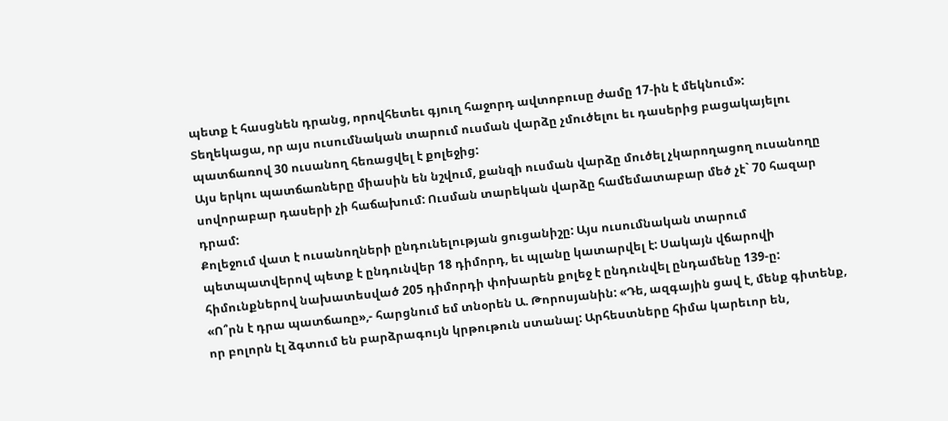պետք է հասցնեն դրանց, որովհետեւ գյուղ հաջորդ ավտոբուսը ժամը 17-ին է մեկնում»:
Տեղեկացա, որ այս ուսումնական տարում ուսման վարձը չմուծելու եւ դասերից բացակայելու պատճառով 30 ուսանող հեռացվել է քոլեջից:
Այս երկու պատճառները միասին են նշվում, քանզի ուսման վարձը մուծել չկարողացող ուսանողը սովորաբար դասերի չի հաճախում: Ուսման տարեկան վարձը համեմատաբար մեծ չէ` 70 հազար դրամ:
Քոլեջում վատ է ուսանողների ընդունելության ցուցանիշը: Այս ուսումնական տարում պետպատվերով պետք է ընդունվեր 18 դիմորդ, եւ պլանը կատարվել է: Սակայն վճարովի հիմունքներով նախատեսված 205 դիմորդի փոխարեն քոլեջ է ընդունվել ընդամենը 139-ը:
«Ո՞րն է դրա պատճառը»,- հարցնում եմ տնօրեն Ա. Թորոսյանին: «Դե, ազգային ցավ է, մենք գիտենք, որ բոլորն էլ ձգտում են բարձրագույն կրթութուն ստանալ: Արհեստները հիմա կարեւոր են,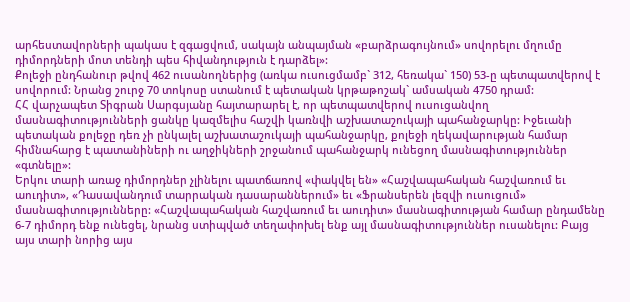արհեստավորների պակաս է զգացվում, սակայն անպայման «բարձրագույնում» սովորելու մղումը դիմորդների մոտ տենդի պես հիվանդություն է դարձել»:
Քոլեջի ընդհանուր թվով 462 ուսանողներից (առկա ուսուցմամբ` 312, հեռակա` 150) 53-ը պետպատվերով է սովորում: Նրանց շուրջ 70 տոկոսը ստանում է պետական կրթաթոշակ` ամսական 4750 դրամ:
ՀՀ վարչապետ Տիգրան Սարգսյանը հայտարարել է, որ պետպատվերով ուսուցանվող մասնագիտությունների ցանկը կազմելիս հաշվի կառնվի աշխատաշուկայի պահանջարկը: Իջեւանի պետական քոլեջը դեռ չի ընկալել աշխատաշուկայի պահանջարկը, քոլեջի ղեկավարության համար հիմնահարց է պատանիների ու աղջիկների շրջանում պահանջարկ ունեցող մասնագիտություններ «գտնելը»:
Երկու տարի առաջ դիմորդներ չլինելու պատճառով «փակվել են» «Հաշվապահական հաշվառում եւ աուդիտ», «Դասավանդում տարրական դասարաններում» եւ «Ֆրանսերեն լեզվի ուսուցում» մասնագիտությունները: «Հաշվապահական հաշվառում եւ աուդիտ» մասնագիտության համար ընդամենը 6-7 դիմորդ ենք ունեցել, նրանց ստիպված տեղափոխել ենք այլ մասնագիտություններ ուսանելու: Բայց այս տարի նորից այս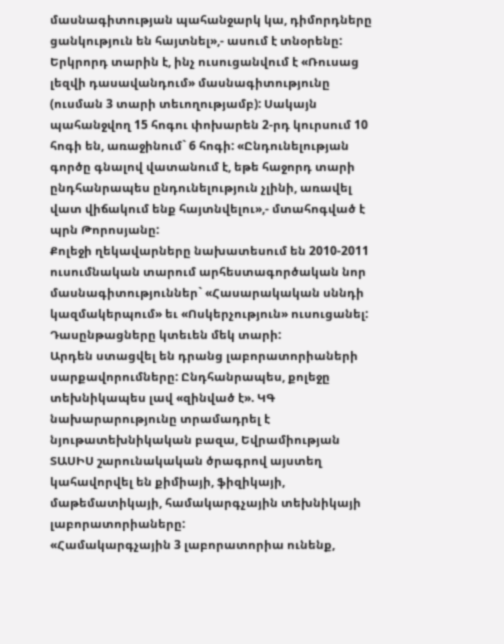մասնագիտության պահանջարկ կա, դիմորդները ցանկություն են հայտնել»,- ասում է տնօրենը:
Երկրորդ տարին է, ինչ ուսուցանվում է «Ռուսաց լեզվի դասավանդում» մասնագիտությունը (ուսման 3 տարի տեւողությամբ): Սակայն պահանջվող 15 հոգու փոխարեն 2-րդ կուրսում 10 հոգի են, առաջինում` 6 հոգի: «Ընդունելության գործը գնալով վատանում է, եթե հաջորդ տարի ընդհանրապես ընդունելություն չլինի, առավել վատ վիճակում ենք հայտնվելու»,- մտահոգված է պրն Թորոսյանը:
Քոլեջի ղեկավարները նախատեսում են 2010-2011 ուսումնական տարում արհեստագործական նոր մասնագիտություններ` «Հասարակական սննդի կազմակերպում» եւ «Ոսկերչություն» ուսուցանել: Դասընթացները կտեւեն մեկ տարի:
Արդեն ստացվել են դրանց լաբորատորիաների սարքավորումները: Ընդհանրապես, քոլեջը տեխնիկապես լավ «զինված է». ԿԳ նախարարությունը տրամադրել է նյութատեխնիկական բազա, Եվրամիության ՏԱՍԻՍ շարունակական ծրագրով այստեղ կահավորվել են քիմիայի, ֆիզիկայի, մաթեմատիկայի, համակարգչային տեխնիկայի լաբորատորիաները:
«Համակարգչային 3 լաբորատորիա ունենք,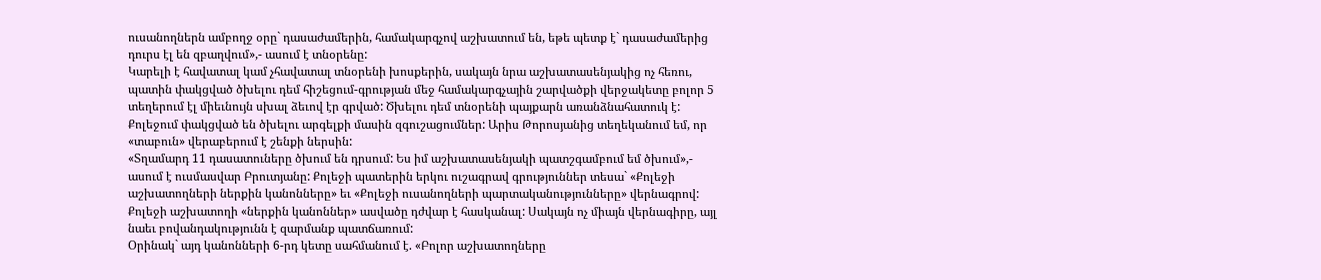ուսանողներն ամբողջ օրը` դասաժամերին, համակարգչով աշխատում են, եթե պետք է` դասաժամերից դուրս էլ են զբաղվում»,- ասում է տնօրենը:
Կարելի է հավատալ կամ չհավատալ տնօրենի խոսքերին, սակայն նրա աշխատասենյակից ոչ հեռու, պատին փակցված ծխելու դեմ հիշեցում-գրության մեջ համակարգչային շարվածքի վերջակետը բոլոր 5 տեղերում էլ միեւնույն սխալ ձեւով էր գրված: Ծխելու դեմ տնօրենի պայքարն առանձնահատուկ է:
Քոլեջում փակցված են ծխելու արգելքի մասին զգուշացումներ: Արիս Թորոսյանից տեղեկանում եմ, որ «տաբուն» վերաբերում է շենքի ներսին:
«Տղամարդ 11 դասատուները ծխում են դրսում: Ես իմ աշխատասենյակի պատշգամբում եմ ծխում»,- ասում է ուսմասվար Բրուտյանը: Քոլեջի պատերին երկու ուշագրավ գրություններ տեսա` «Քոլեջի աշխատողների ներքին կանոնները» եւ «Քոլեջի ուսանողների պարտականությունները» վերնագրով:
Քոլեջի աշխատողի «ներքին կանոններ» ասվածը դժվար է հասկանալ: Սակայն ոչ միայն վերնագիրը, այլ նաեւ բովանդակությունն է զարմանք պատճառում:
Օրինակ` այդ կանոնների 6-րդ կետը սահմանում է. «Բոլոր աշխատողները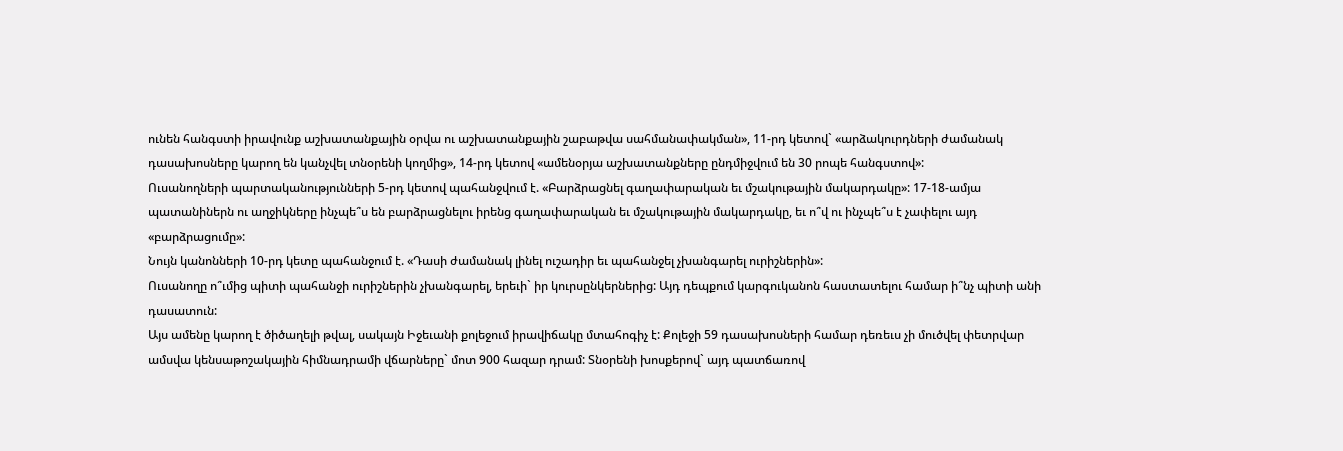ունեն հանգստի իրավունք աշխատանքային օրվա ու աշխատանքային շաբաթվա սահմանափակման», 11-րդ կետով` «արձակուրդների ժամանակ դասախոսները կարող են կանչվել տնօրենի կողմից», 14-րդ կետով «ամենօրյա աշխատանքները ընդմիջվում են 30 րոպե հանգստով»:
Ուսանողների պարտականությունների 5-րդ կետով պահանջվում է. «Բարձրացնել գաղափարական եւ մշակութային մակարդակը»: 17-18-ամյա պատանիներն ու աղջիկները ինչպե՞ս են բարձրացնելու իրենց գաղափարական եւ մշակութային մակարդակը, եւ ո՞վ ու ինչպե՞ս է չափելու այդ «բարձրացումը»:
Նույն կանոնների 10-րդ կետը պահանջում է. «Դասի ժամանակ լինել ուշադիր եւ պահանջել չխանգարել ուրիշներին»:
Ուսանողը ո՞ւմից պիտի պահանջի ուրիշներին չխանգարել, երեւի` իր կուրսընկերներից: Այդ դեպքում կարգուկանոն հաստատելու համար ի՞նչ պիտի անի դասատուն:
Այս ամենը կարող է ծիծաղելի թվալ, սակայն Իջեւանի քոլեջում իրավիճակը մտահոգիչ է: Քոլեջի 59 դասախոսների համար դեռեւս չի մուծվել փետրվար ամսվա կենսաթոշակային հիմնադրամի վճարները` մոտ 900 հազար դրամ: Տնօրենի խոսքերով` այդ պատճառով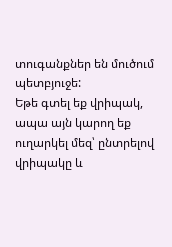տուգանքներ են մուծում պետբյուջե:
Եթե գտել եք վրիպակ, ապա այն կարող եք ուղարկել մեզ՝ ընտրելով վրիպակը և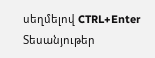սեղմելով CTRL+Enter
Տեսանյութեր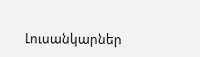Լուսանկարներ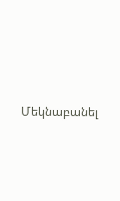Մեկնաբանել